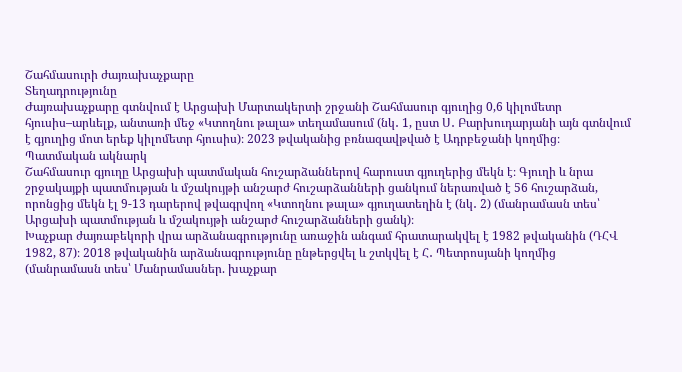Շահմասուրի ժայռախաչքարը
Տեղադրությունը
Ժայռախաչքարը գտնվում է Արցախի Մարտակերտի շրջանի Շահմասուր գյուղից 0,6 կիլոմետր հյուսիս–արևելք, անտառի մեջ «Կտողնու թալա» տեղամասում (նկ․ 1, ըստ Ս․ Բարխուդարյանի այն գտնվում է գյուղից մոտ երեք կիլոմետր հյուսիս)։ 2023 թվականից բռնազավթված է Ադրբեջանի կողմից։
Պատմական ակնարկ
Շահմասուր գյուղը Արցախի պատմական հուշարձաններով հարուստ գյուղերից մեկն է։ Գյուղի և նրա շրջակայքի պատմության և մշակույթի անշարժ հուշարձանների ցանկում ներառված է 56 հուշարձան, որոնցից մեկն էլ 9-13 դարերով թվագրվող «Կտողնու թալա» գյուղատեղին է (նկ․ 2) (մանրամասն տես՝ Արցախի պատմության և մշակույթի անշարժ հուշարձանների ցանկ)։
Խաչքար ժայռաբեկորի վրա արձանագրությունը առաջին անգամ հրատարակվել է 1982 թվականին (ԴՀՎ 1982, 87)։ 2018 թվականին արձանագրությունը ընթերցվել և շտկվել է Հ․ Պետրոսյանի կողմից (մանրամասն տես՝ Մանրամասներ. խաչքար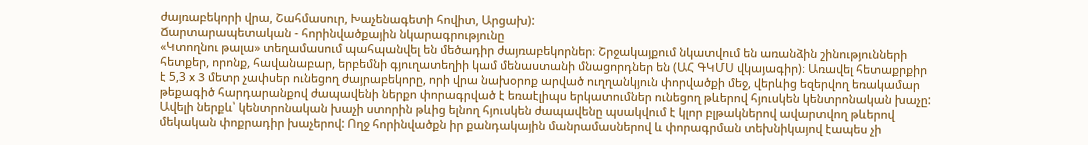ժայռաբեկորի վրա, Շահմասուր, Խաչենագետի հովիտ, Արցախ):
Ճարտարապետական - հորինվածքային նկարագրությունը
«Կտողնու թալա» տեղամասում պահպանվել են մեծադիր ժայռաբեկորներ։ Շրջակայքում նկատվում են առանձին շինությունների հետքեր, որոնք, հավանաբար, երբեմնի գյուղատեղիի կամ մենաստանի մնացորդներ են (ԱՀ ԳԿՄՍ վկայագիր)։ Առավել հետաքրքիր է 5,3 x 3 մետր չափսեր ունեցող ժայրաբեկորը, որի վրա նախօրոք արված ուղղանկյուն փորվածքի մեջ, վերևից եզերվող եռակամար թեքագիծ հարդարանքով ժապավենի ներքո փորագրված է եռաէլիպս երկատումներ ունեցող թևերով հյուսկեն կենտրոնական խաչը: Ավելի ներքև՝ կենտրոնական խաչի ստորին թևից ելնող հյուսկեն ժապավենը պսակվում է կլոր բլթակներով ավարտվող թևերով մեկական փոքրադիր խաչերով: Ողջ հորինվածքն իր քանդակային մանրամասներով և փորագրման տեխնիկայով էապես չի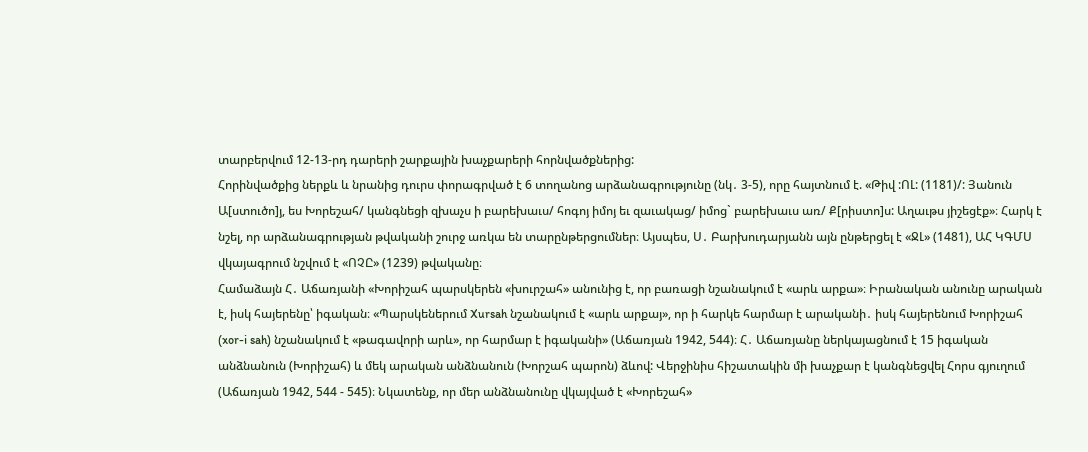տարբերվում 12-13-րդ դարերի շարքային խաչքարերի հորնվածքներից:
Հորինվածքից ներքև և նրանից դուրս փորագրված է 6 տողանոց արձանագրությունը (նկ․ 3-5), որը հայտնում է. «Թիվ :ՈԼ: (1181)/: Յանուն Ա[ստուծո]յ, ես Խորեշահ/ կանգնեցի զխաչս ի բարեխաւս/ հոգոյ իմոյ եւ զաւակաց/ իմոց` բարեխաւս առ/ Ք[րիստո]ս: Աղաւթս յիշեցէք»։ Հարկ է նշել, որ արձանագրության թվականի շուրջ առկա են տարընթերցումներ։ Այսպես, Ս․ Բարխուդարյանն այն ընթերցել է «ՋԼ» (1481), ԱՀ ԿԳՄՍ վկայագրում նշվում է «ՈՉԸ» (1239) թվականը։
Համաձայն Հ․ Աճառյանի «Խորիշահ պարսկերեն «խուրշահ» անունից է, որ բառացի նշանակում է «արև արքա»։ Իրանական անունը արական է, իսկ հայերենը՝ իգական։ «Պարսկեներում Xursah նշանակում է «արև արքայ», որ ի հարկե հարմար է արականի․ իսկ հայերենում Խորիշահ (xor-i sah) նշանակում է «թագավորի արև», որ հարմար է իգականի» (Աճառյան 1942, 544)։ Հ․ Աճառյանը ներկայացնում է 15 իգական անձնանուն (Խորիշահ) և մեկ արական անձնանուն (Խորշահ պարոն) ձևով: Վերջինիս հիշատակին մի խաչքար է կանգնեցվել Հորս գյուղում (Աճառյան 1942, 544 - 545)։ Նկատենք, որ մեր անձնանունը վկայված է «Խորեշահ»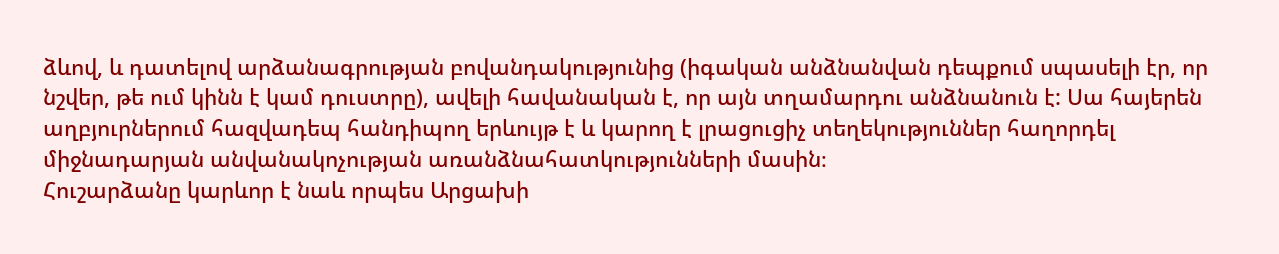ձևով, և դատելով արձանագրության բովանդակությունից (իգական անձնանվան դեպքում սպասելի էր, որ նշվեր, թե ում կինն է կամ դուստրը), ավելի հավանական է, որ այն տղամարդու անձնանուն է: Սա հայերեն աղբյուրներում հազվադեպ հանդիպող երևույթ է և կարող է լրացուցիչ տեղեկություններ հաղորդել միջնադարյան անվանակոչության առանձնահատկությունների մասին։
Հուշարձանը կարևոր է նաև որպես Արցախի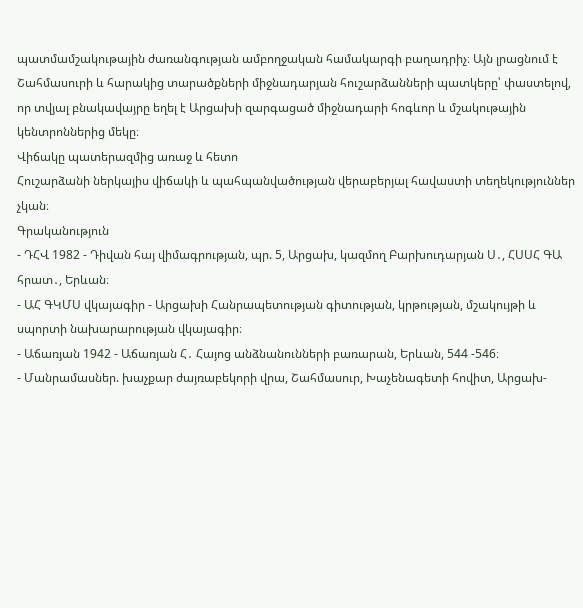պատմամշակութային ժառանգության ամբողջական համակարգի բաղադրիչ։ Այն լրացնում է Շահմասուրի և հարակից տարածքների միջնադարյան հուշարձանների պատկերը՝ փաստելով, որ տվյալ բնակավայրը եղել է Արցախի զարգացած միջնադարի հոգևոր և մշակութային կենտրոններից մեկը։
Վիճակը պատերազմից առաջ և հետո
Հուշարձանի ներկայիս վիճակի և պահպանվածության վերաբերյալ հավաստի տեղեկություններ չկան։
Գրականություն
- ԴՀՎ 1982 - Դիվան հայ վիմագրության, պր. 5, Արցախ, կազմող Բարխուդարյան Ս․, ՀՍՍՀ ԳԱ հրատ․, Երևան։
- ԱՀ ԳԿՄՍ վկայագիր - Արցախի Հանրապետության գիտության, կրթության, մշակույթի և սպորտի նախարարության վկայագիր։
- Աճառյան 1942 - Աճառյան Հ․ Հայոց անձնանունների բառարան, Երևան, 544 -546։
- Մանրամասներ. խաչքար ժայռաբեկորի վրա, Շահմասուր, Խաչենագետի հովիտ, Արցախ-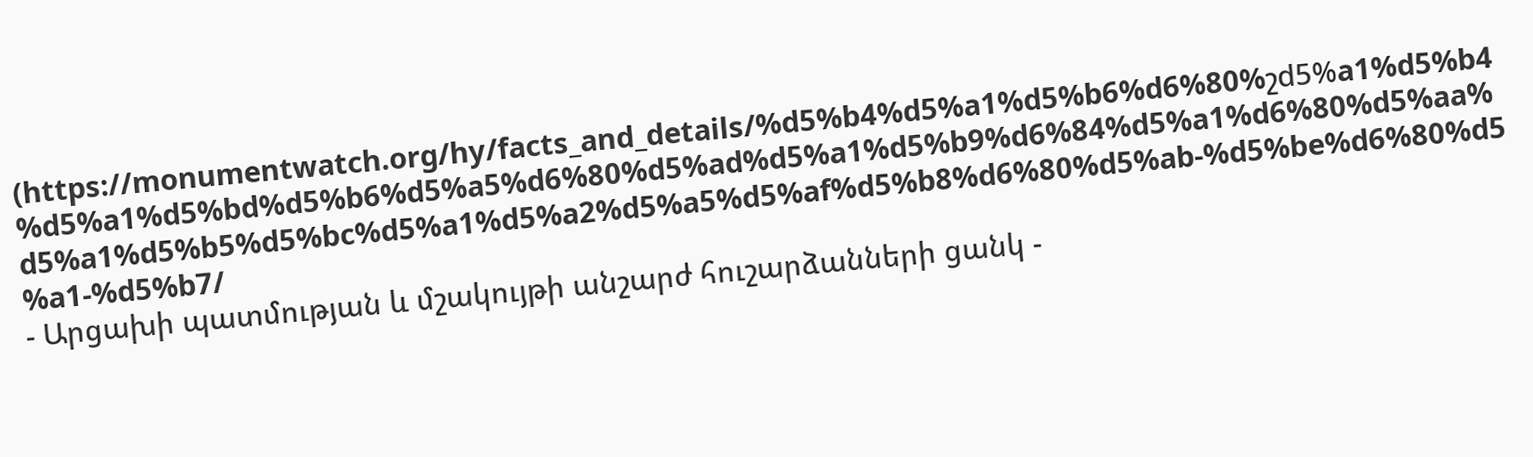(https://monumentwatch.org/hy/facts_and_details/%d5%b4%d5%a1%d5%b6%d6%80%շd5%a1%d5%b4%d5%a1%d5%bd%d5%b6%d5%a5%d6%80%d5%ad%d5%a1%d5%b9%d6%84%d5%a1%d6%80%d5%aa%d5%a1%d5%b5%d5%bc%d5%a1%d5%a2%d5%a5%d5%af%d5%b8%d6%80%d5%ab-%d5%be%d6%80%d5%a1-%d5%b7/
- Արցախի պատմության և մշակույթի անշարժ հուշարձանների ցանկ -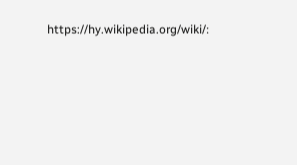https://hy.wikipedia.org/wiki/։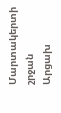Մարտակերտի շրջան
Արցախ